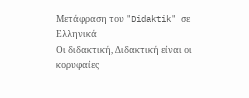Μετάφραση του "Didaktik" σε Ελληνικά
Οι διδακτική, Διδακτική είναι οι κορυφαίες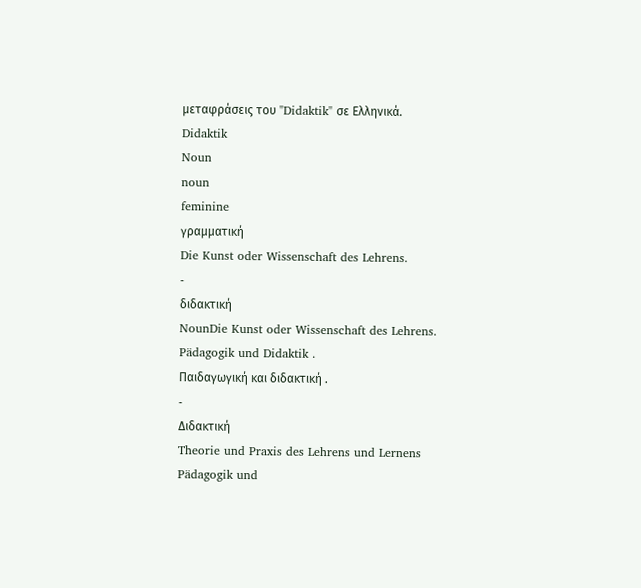μεταφράσεις του "Didaktik" σε Ελληνικά.
Didaktik
Noun
noun
feminine
γραμματική
Die Kunst oder Wissenschaft des Lehrens.
-
διδακτική
NounDie Kunst oder Wissenschaft des Lehrens.
Pädagogik und Didaktik .
Παιδαγωγική και διδακτική .
-
Διδακτική
Theorie und Praxis des Lehrens und Lernens
Pädagogik und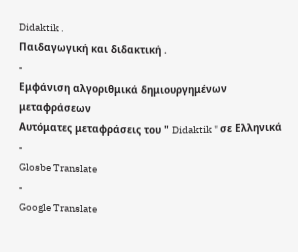Didaktik .
Παιδαγωγική και διδακτική .
-
Εμφάνιση αλγοριθμικά δημιουργημένων μεταφράσεων
Αυτόματες μεταφράσεις του " Didaktik " σε Ελληνικά
-
Glosbe Translate
-
Google Translate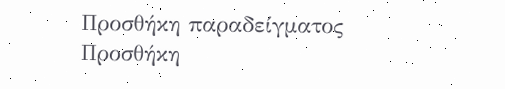Προσθήκη παραδείγματος
Προσθήκη